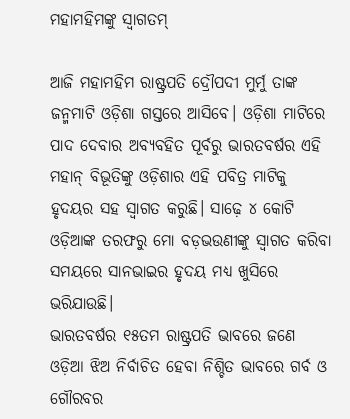ମହାମହିମଙ୍କୁ ସ୍ବାଗତମ୍‌

ଆଜି ମହାମହିମ ରାଷ୍ଟ୍ରପତି ଦ୍ରୌପଦୀ ମୁର୍ମୁ ତାଙ୍କ ଜନ୍ମମାଟି ଓଡ଼ିଶା ଗସ୍ତରେ ଆସିବେ। ଓଡ଼ିଶା ମାଟିରେ ପାଦ ଦେବାର ଅବ୍ୟବହିତ ପୂର୍ବରୁ ଭାରତବର୍ଷର ଏହି ମହାନ୍‌ ବିଭୂତିଙ୍କୁ ଓଡ଼ିଶାର ଏହି ପବିତ୍ର ମାଟିକୁ ହୃଦୟର ସହ ସ୍ବାଗତ କରୁଛି। ସାଢ଼େ ୪ କୋଟି ଓଡ଼ିଆଙ୍କ ତରଫରୁ ମୋ ବଡ଼ଭଉଣୀଙ୍କୁ ସ୍ବାଗତ କରିବା ସମୟରେ ସାନଭାଇର ହୃଦୟ ମଧ୍ୟ ଖୁସିରେ ଭରିଯାଉଛି।
ଭାରତବର୍ଷର ୧୫ତମ ରାଷ୍ଟ୍ରପତି ଭାବରେ ଜଣେ ଓଡ଼ିଆ ଝିଅ ନିର୍ବାଚିତ ହେବା ନିଶ୍ଚିତ ଭାବରେ ଗର୍ବ ଓ ଗୌରବର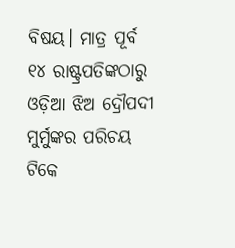ବିଷୟ। ମାତ୍ର ପୂର୍ବ ୧୪ ରାଷ୍ଟ୍ରପତିଙ୍କଠାରୁ ଓଡ଼ିଆ ଝିଅ ଦ୍ରୌପଦୀ ମୁର୍ମୁଙ୍କର ପରିଚୟ ଟିକେ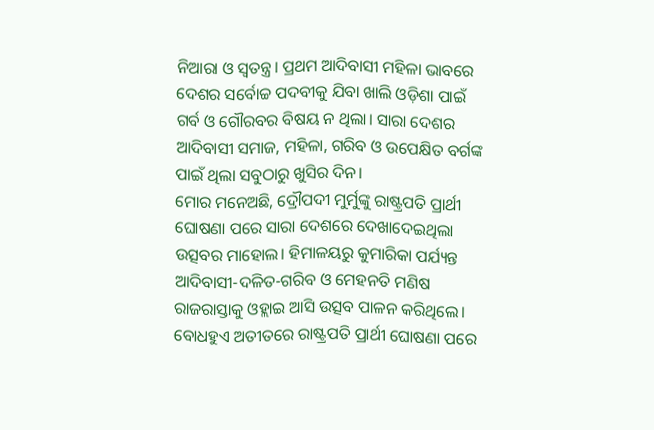ନିଆରା ଓ ସ୍ବତନ୍ତ୍ର। ପ୍ରଥମ ଆଦିବାସୀ ମହିଳା ଭାବରେ ଦେଶର ସର୍ବୋଚ୍ଚ ପଦବୀକୁ ଯିବା ଖାଲି ଓଡ଼ିଶା ପାଇଁ ଗର୍ବ ଓ ଗୌରବର ବିଷୟ ନ ଥିଲା। ସାରା ଦେଶର ଆଦିବାସୀ ସମାଜ, ମହିଳା, ଗରିବ ଓ ଉପେକ୍ଷିତ ବର୍ଗଙ୍କ ପାଇଁ ଥିଲା ସବୁଠାରୁ ଖୁସିର ଦିନ।
ମୋର ମନେଅଛି, ଦ୍ରୌପଦୀ ମୁର୍ମୁଙ୍କୁ ରାଷ୍ଟ୍ରପତି ପ୍ରାର୍ଥୀ ଘୋଷଣା ପରେ ସାରା ଦେଶରେ ଦେଖାଦେଇଥିଲା ଉତ୍ସବର ମାହୋଲ। ହିମାଳୟରୁ କୁମାରିକା ପର୍ଯ୍ୟନ୍ତ ଆଦିବାସୀ-ଦଳିତ-ଗରିବ ଓ ମେହନତି ମଣିଷ ରାଜରାସ୍ତାକୁ ଓହ୍ଲାଇ ଆସି ଉତ୍ସବ ପାଳନ କରିଥିଲେ। ବୋଧହୁଏ ଅତୀତରେ ରାଷ୍ଟ୍ରପତି ପ୍ରାର୍ଥୀ ଘୋଷଣା ପରେ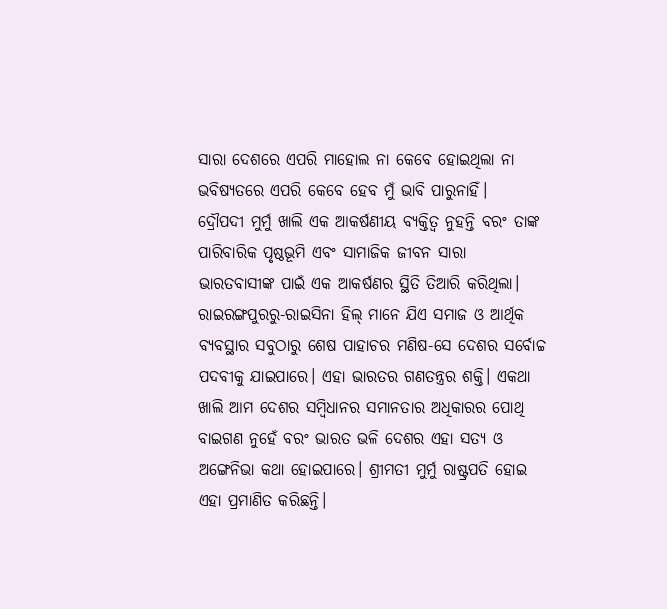ସାରା ଦେଶରେ ଏପରି ମାହୋଲ ନା କେବେ ହୋଇଥିଲା ନା ଭବିଷ୍ୟତରେ ଏପରି କେବେ ହେବ ମୁଁ ଭାବି ପାରୁନାହିଁ।
ଦ୍ରୌପଦୀ ମୁର୍ମୁ ଖାଲି ଏକ ଆକର୍ଷଣୀୟ ବ୍ୟକ୍ତିତ୍ୱ ନୁହନ୍ତି ବରଂ ତାଙ୍କ ପାରିବାରିକ ପୃଷ୍ଠଭୂମି ଏବଂ ସାମାଜିକ ଜୀବନ ସାରା ଭାରତବାସୀଙ୍କ ପାଇଁ ଏକ ଆକର୍ଷଣର ସ୍ଥିତି ତିଆରି କରିଥିଲା।
ରାଇରଙ୍ଗପୁରରୁ-ରାଇସିନା ହିଲ୍‌ ମାନେ ଯିଏ ସମାଜ ଓ ଆର୍ଥିକ ବ୍ୟବସ୍ଥାର ସବୁଠାରୁ ଶେଷ ପାହାଚର ମଣିଷ-ସେ ଦେଶର ସର୍ବୋଚ୍ଚ ପଦବୀକୁ ଯାଇପାରେ। ଏହା ଭାରତର ଗଣତନ୍ତ୍ରର ଶକ୍ତି। ଏକଥା ଖାଲି ଆମ ଦେଶର ସମ୍ବିଧାନର ସମାନତାର ଅଧିକାରର ପୋଥି ବାଇଗଣ ନୁହେଁ ବରଂ ଭାରତ ଭଳି ଦେଶର ଏହା ସତ୍ୟ ଓ ଅଙ୍ଗେନିଭା କଥା ହୋଇପାରେ। ଶ୍ରୀମତୀ ମୁର୍ମୁ ରାଷ୍ଟ୍ରପତି ହୋଇ ଏହା ପ୍ରମାଣିତ କରିଛନ୍ତି।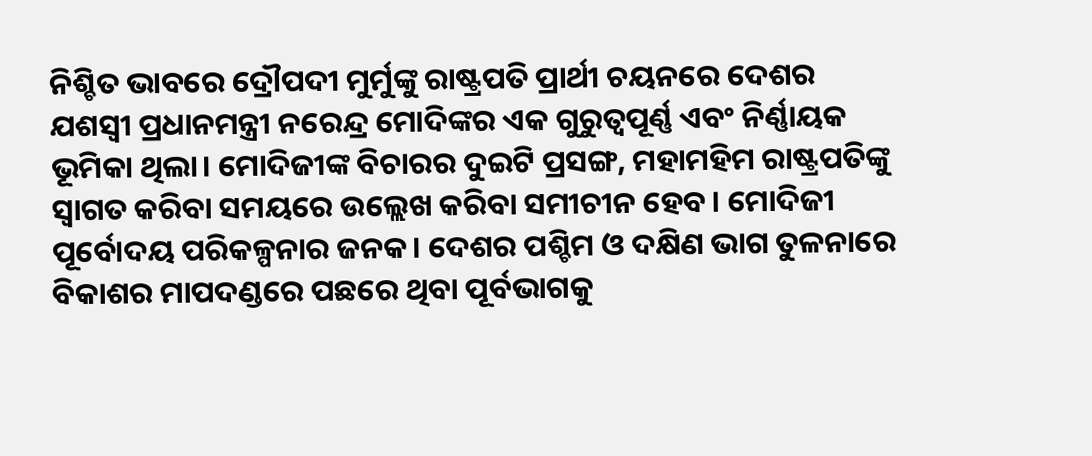ନିଶ୍ଚିତ ଭାବରେ ଦ୍ରୌପଦୀ ମୁର୍ମୁଙ୍କୁ ରାଷ୍ଟ୍ରପତି ପ୍ରାର୍ଥୀ ଚୟନରେ ଦେଶର ଯଶସ୍ବୀ ପ୍ରଧାନମନ୍ତ୍ରୀ ନରେନ୍ଦ୍ର ମୋଦିଙ୍କର ଏକ ଗୁରୁତ୍ୱପୂର୍ଣ୍ଣ ଏବଂ ନିର୍ଣ୍ଣାୟକ ଭୂମିକା ଥିଲା। ମୋଦିଜୀଙ୍କ ବିଚାରର ଦୁଇଟି ପ୍ରସଙ୍ଗ, ମହାମହିମ ରାଷ୍ଟ୍ରପତିଙ୍କୁ ସ୍ବାଗତ କରିବା ସମୟରେ ଉଲ୍ଲେଖ କରିବା ସମୀଚୀନ ହେବ। ମୋଦିଜୀ ପୂର୍ବୋଦୟ ପରିକଳ୍ପନାର ଜନକ। ଦେଶର ପଶ୍ଚିମ ଓ ଦକ୍ଷିଣ ଭାଗ ତୁଳନାରେ ବିକାଶର ମାପଦଣ୍ଡରେ ପଛରେ ଥିବା ପୂର୍ବଭାଗକୁ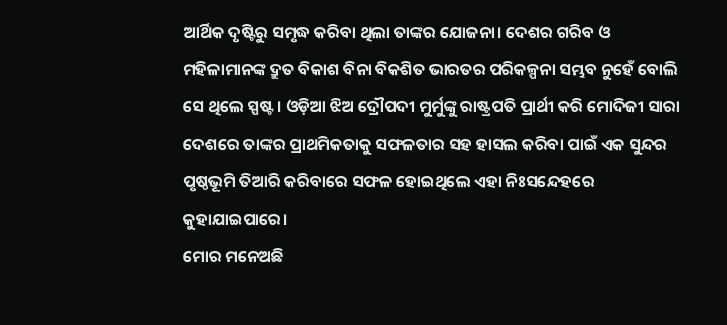ଆର୍ଥିକ ଦୃଷ୍ଟିରୁ ସମୃଦ୍ଧ କରିବା ଥିଲା ତାଙ୍କର ଯୋଜନା। ଦେଶର ଗରିବ ଓ ମହିଳାମାନଙ୍କ ଦ୍ରୁତ ବିକାଶ ବିନା ବିକଶିତ ଭାରତର ପରିକଳ୍ପନା ସମ୍ଭବ ନୁହେଁ ବୋଲି ସେ ଥିଲେ ସ୍ପଷ୍ଟ। ଓଡ଼ିଆ ଝିଅ ଦ୍ରୌପଦୀ ମୁର୍ମୁଙ୍କୁ ରାଷ୍ଟ୍ରପତି ପ୍ରାର୍ଥୀ କରି ମୋଦିଜୀ ସାରା ଦେଶରେ ତାଙ୍କର ପ୍ରାଥମିକତାକୁ ସଫଳତାର ସହ ହାସଲ କରିବା ପାଇଁ ଏକ ସୁନ୍ଦର ପୃଷ୍ଠଭୂମି ତିଆରି କରିବାରେ ସଫଳ ହୋଇଥିଲେ ଏହା ନିଃସନ୍ଦେହରେ କୁହାଯାଇପାରେ।
ମୋର ମନେଅଛି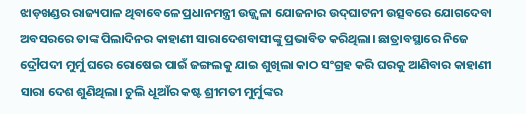ଝାଡ଼ଖଣ୍ଡର ରାଜ୍ୟପାଳ ଥିବାବେଳେ ପ୍ରଧାନମନ୍ତ୍ରୀ ଉଜ୍ଜ୍ୱଳା ଯୋଜନାର ଉଦ୍‌ଘାଟନୀ ଉତ୍ସବରେ ଯୋଗଦେବା ଅବସରରେ ତାଙ୍କ ପିଲାଦିନର କାହାଣୀ ସାରାଦେଶବାସୀଙ୍କୁ ପ୍ରଭାବିତ କରିଥିଲା। ଛାତ୍ରାବସ୍ଥାରେ ନିଜେ ଦ୍ରୌପଦୀ ମୁର୍ମୁ ଘରେ ରୋଷେଇ ପାଇଁ ଜଙ୍ଗଲକୁ ଯାଇ ଶୁଖିଲା କାଠ ସଂଗ୍ରହ କରି ଘରକୁ ଆଣିବାର କାହାଣୀ ସାରା ଦେଶ ଶୁଣିଥିଲା। ଚୁଲି ଧୂଆଁର କଷ୍ଟ ଶ୍ରୀମତୀ ମୁର୍ମୁଙ୍କର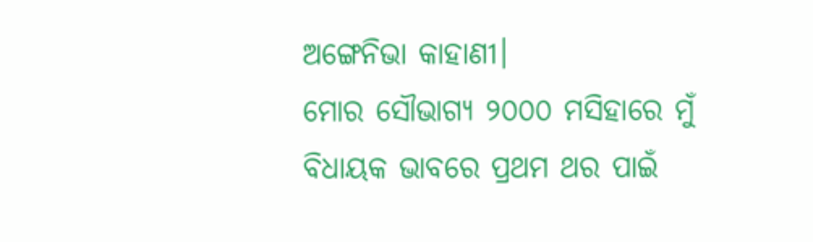ଅଙ୍ଗେନିଭା କାହାଣୀ।
ମୋର ସୌଭାଗ୍ୟ ୨୦୦୦ ମସିହାରେ ମୁଁ ବିଧାୟକ ଭାବରେ ପ୍ରଥମ ଥର ପାଇଁ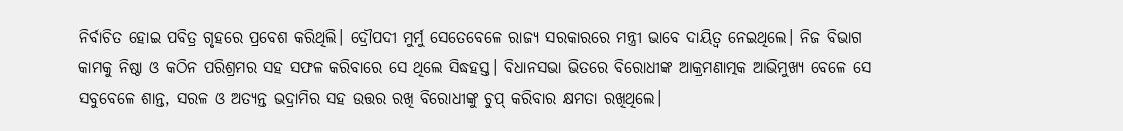ନିର୍ବାଚିତ ହୋଇ ପବିତ୍ର ଗୃହରେ ପ୍ରବେଶ କରିଥିଲି। ଦ୍ରୌପଦୀ ମୁର୍ମୁ ସେତେବେଳେ ରାଜ୍ୟ ସରକାରରେ ମନ୍ତ୍ରୀ ଭାବେ ଦାୟିତ୍ୱ ନେଇଥିଲେ। ନିଜ ବିଭାଗ କାମକୁ ନିଷ୍ଠା ଓ କଠିନ ପରିଶ୍ରମର ସହ ସଫଳ କରିବାରେ ସେ ଥିଲେ ସିଦ୍ଧହସ୍ତ। ବିଧାନସଭା ଭିତରେ ବିରୋଧୀଙ୍କ ଆକ୍ରମଣାତ୍ମକ ଆଭିମୁଖ୍ୟ ବେଳେ ସେ ସବୁବେଳେ ଶାନ୍ତ, ସରଳ ଓ ଅତ୍ୟନ୍ତ ଭଦ୍ରାମିର ସହ ଉତ୍ତର ରଖି ବିରୋଧୀଙ୍କୁ ଚୁପ୍‌ କରିବାର କ୍ଷମତା ରଖିଥିଲେ।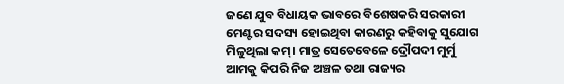ଜଣେ ଯୁବ ବିଧାୟକ ଭାବରେ ବିଶେଷକରି ସରକାରୀ ମେଣ୍ଟର ସଦସ୍ୟ ହୋଇଥିବା କାରଣରୁ କହିବାକୁ ସୁଯୋଗ ମିଳୁଥିଲା କମ୍‌। ମାତ୍ର ସେତେବେଳେ ଦ୍ରୌପଦୀ ମୁର୍ମୁ ଆମକୁ କିପରି ନିଜ ଅଞ୍ଚଳ ତଥା ରାଜ୍ୟର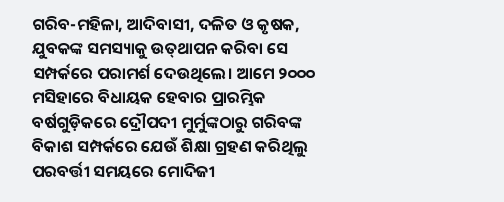ଗରିବ-ମହିଳା, ଆଦିବାସୀ, ଦଳିତ ଓ କୃଷକ, ଯୁବକଙ୍କ ସମସ୍ୟାକୁ ଉତ୍‌ଥାପନ କରିବା ସେ ସମ୍ପର୍କରେ ପରାମର୍ଶ ଦେଉଥିଲେ। ଆମେ ୨୦୦୦ ମସିହାରେ ବିଧାୟକ ହେବାର ପ୍ରାରମ୍ଭିକ ବର୍ଷଗୁଡ଼ିକରେ ଦ୍ରୌପଦୀ ମୁର୍ମୁଙ୍କଠାରୁ ଗରିବଙ୍କ ବିକାଶ ସମ୍ପର୍କରେ ଯେଉଁ ଶିକ୍ଷା ଗ୍ରହଣ କରିଥିଲୁ ପରବର୍ତ୍ତୀ ସମୟରେ ମୋଦିଜୀ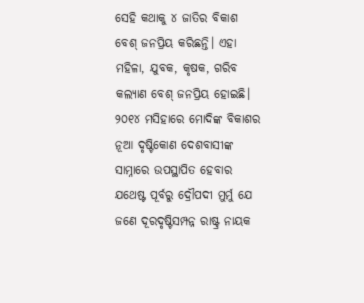ସେହି କଥାକୁ ୪ ଜାତିର ବିକାଶ ବେଶ୍‌ ଜନପ୍ରିୟ କରିଛନ୍ତି। ଏହା ମହିଳା, ଯୁବକ, କୃଷକ, ଗରିବ କଲ୍ୟାଣ ବେଶ୍‌ ଜନପ୍ରିୟ ହୋଇଛି। ୨୦୧୪ ମସିହାରେ ମୋଦିଙ୍କ ବିକାଶର ନୂଆ ଦୃଷ୍ଟିକୋଣ ଦେଶବାସୀଙ୍କ ସାମ୍ନାରେ ଉପସ୍ଥାପିତ ହେବାର ଯଥେଷ୍ଟ ପୂର୍ବରୁ ଦ୍ରୌପଦୀ ମୁର୍ମୁ ଯେ ଜଣେ ଦୂରଦୃଷ୍ଟିସମ୍ପନ୍ନ ରାଷ୍ଟ୍ର ନାୟକ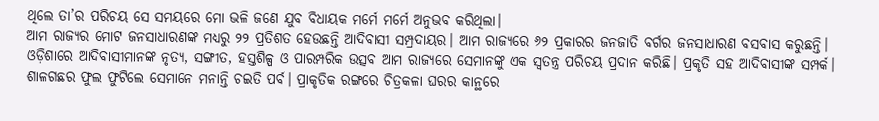ଥିଲେ ତା’ର ପରିଚୟ ସେ ସମୟରେ ମୋ ଭଳି ଜଣେ ଯୁବ ବିଧାୟକ ମର୍ମେ ମର୍ମେ ଅନୁଭବ କରିଥିଲା।
ଆମ ରାଜ୍ୟର ମୋଟ ଜନସାଧାରଣଙ୍କ ମଧ୍ୟରୁ ୨୨ ପ୍ରତିଶତ ହେଉଛନ୍ତି ଆଦିବାସୀ ସମ୍ପ୍ରଦାୟର। ଆମ ରାଜ୍ୟରେ ୬୨ ପ୍ରକାରର ଜନଜାତି ବର୍ଗର ଜନସାଧାରଣ ବସବାସ କରୁଛନ୍ତି। ଓଡ଼ିଶାରେ ଆଦିବାସୀମାନଙ୍କ ନୃତ୍ୟ, ସଙ୍ଗୀତ, ହସ୍ତଶିଳ୍ପ ଓ ପାରମ୍ପରିକ ଉତ୍ସବ ଆମ ରାଜ୍ୟରେ ସେମାନଙ୍କୁ ଏକ ସ୍ବତନ୍ତ୍ର ପରିଚୟ ପ୍ରଦାନ କରିଛି। ପ୍ରକୃତି ସହ ଆଦିବାସୀଙ୍କ ସମ୍ପର୍କ। ଶାଳଗଛର ଫୁଲ ଫୁଟିଲେ ସେମାନେ ମନାନ୍ତି ଚଇତି ପର୍ବ। ପ୍ରାକୃତିକ ରଙ୍ଗରେ ଚିତ୍ରକଳା ଘରର କାନ୍ଥରେ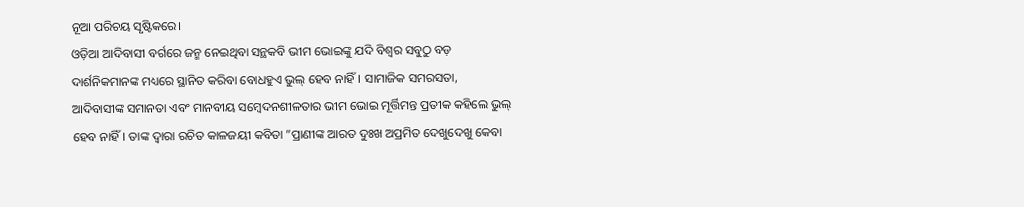ନୂଆ ପରିଚୟ ସୃଷ୍ଟିକରେ।
ଓଡ଼ିଆ ଆଦିବାସୀ ବର୍ଗରେ ଜନ୍ମ ନେଇଥିବା ସନ୍ଥକବି ଭୀମ ଭୋଇଙ୍କୁ ଯଦି ବିଶ୍ୱର ସବୁଠୁ ବଡ଼ ଦାର୍ଶନିକମାନଙ୍କ ମଧ୍ୟରେ ସ୍ଥାନିତ କରିବା ବୋଧହୁଏ ଭୁଲ୍‌ ହେବ ନାହିଁ। ସାମାଜିକ ସମରସତା, ଆଦିବାସୀଙ୍କ ସମାନତା ଏବଂ ମାନବୀୟ ସମ୍ବେଦନଶୀଳତାର ଭୀମ ଭୋଇ ମୂର୍ତ୍ତିମନ୍ତ ପ୍ରତୀକ କହିଲେ ଭୁଲ୍‌ ହେବ ନାହିଁ। ତାଙ୍କ ଦ୍ୱାରା ରଚିତ କାଳଜୟୀ କବିତା ”ପ୍ରାଣୀଙ୍କ ଆରତ ଦୁଃଖ ଅପ୍ରମିତ ଦେଖୁଦେଖୁ କେବା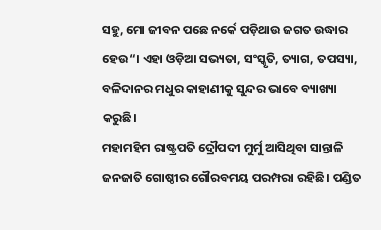ସହୁ, ମୋ ଜୀବନ ପଛେ ନର୍କେ ପଡ଼ିଥାଉ ଜଗତ ଉଦ୍ଧାର ହେଉ“। ଏହା ଓଡ଼ିଆ ସଭ୍ୟତା, ସଂସ୍କୃତି, ତ୍ୟାଗ, ତପସ୍ୟା, ବଳିଦାନର ମଧୁର କାହାଣୀକୁ ସୁନ୍ଦର ଭାବେ ବ୍ୟାଖ୍ୟା କରୁଛି।
ମହାମହିମ ରାଷ୍ଟ୍ରପତି ଦ୍ରୌପଦୀ ମୁର୍ମୁ ଆସିଥିବା ସାନ୍ତାଳି ଜନଜାତି ଗୋଷ୍ଠୀର ଗୌରବମୟ ପରମ୍ପରା ରହିଛି। ପଣ୍ଡିତ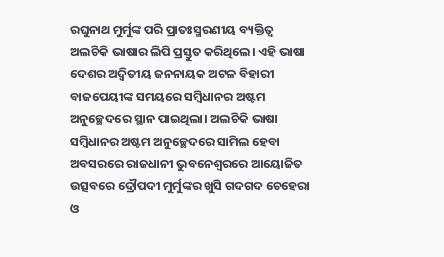ରଘୁନାଥ ମୁର୍ମୁଙ୍କ ପରି ପ୍ରାତଃସ୍ମରଣୀୟ ବ୍ୟକ୍ତିତ୍ୱ ଅଲଚିକି ଭାଷାର ଲିପି ପ୍ରସ୍ତୁତ କରିଥିଲେ। ଏହି ଭାଷା ଦେଶର ଅଦ୍ୱିତୀୟ ଜନନାୟକ ଅଟଳ ବିହାରୀ ବାଜପେୟୀଙ୍କ ସମୟରେ ସମ୍ବିଧାନର ଅଷ୍ଟମ ଅନୁଚ୍ଛେଦରେ ସ୍ଥାନ ପାଇଥିଲା। ଅଲଚିକି ଭାଷା ସମ୍ବିଧାନର ଅଷ୍ଟମ ଅନୁଚ୍ଛେଦରେ ସାମିଲ ହେବା ଅବସରରେ ରାଜଧାନୀ ଭୁବନେଶ୍ୱରରେ ଆୟୋଜିତ ଉତ୍ସବରେ ଦ୍ରୌପଦୀ ମୁର୍ମୁଙ୍କର ଖୁସି ଗଦଗଦ ଚେହେରା ଓ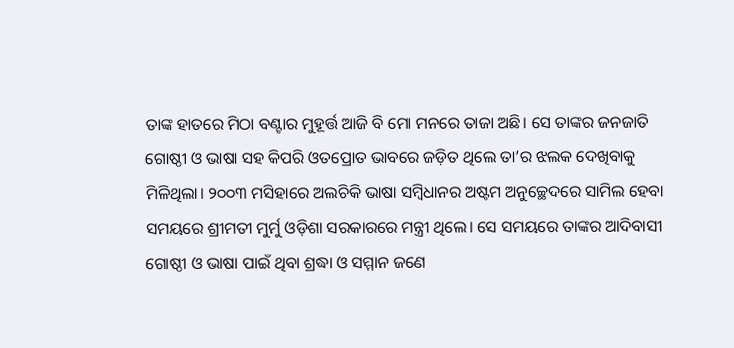ତାଙ୍କ ହାତରେ ମିଠା ବଣ୍ଟାର ମୁହୂର୍ତ୍ତ ଆଜି ବି ମୋ ମନରେ ତାଜା ଅଛି। ସେ ତାଙ୍କର ଜନଜାତି ଗୋଷ୍ଠୀ ଓ ଭାଷା ସହ କିପରି ଓତପ୍ରୋତ ଭାବରେ ଜଡ଼ିତ ଥିଲେ ତା’ର ଝଲକ ଦେଖିବାକୁ ମିଳିଥିଲା। ୨୦୦୩ ମସିହାରେ ଅଲଚିକି ଭାଷା ସମ୍ବିଧାନର ଅଷ୍ଟମ ଅନୁଚ୍ଛେଦରେ ସାମିଲ ହେବା ସମୟରେ ଶ୍ରୀମତୀ ମୁର୍ମୁ ଓଡ଼ିଶା ସରକାରରେ ମନ୍ତ୍ରୀ ଥିଲେ। ସେ ସମୟରେ ତାଙ୍କର ଆଦିବାସୀ ଗୋଷ୍ଠୀ ଓ ଭାଷା ପାଇଁ ଥିବା ଶ୍ରଦ୍ଧା ଓ ସମ୍ମାନ ଜଣେ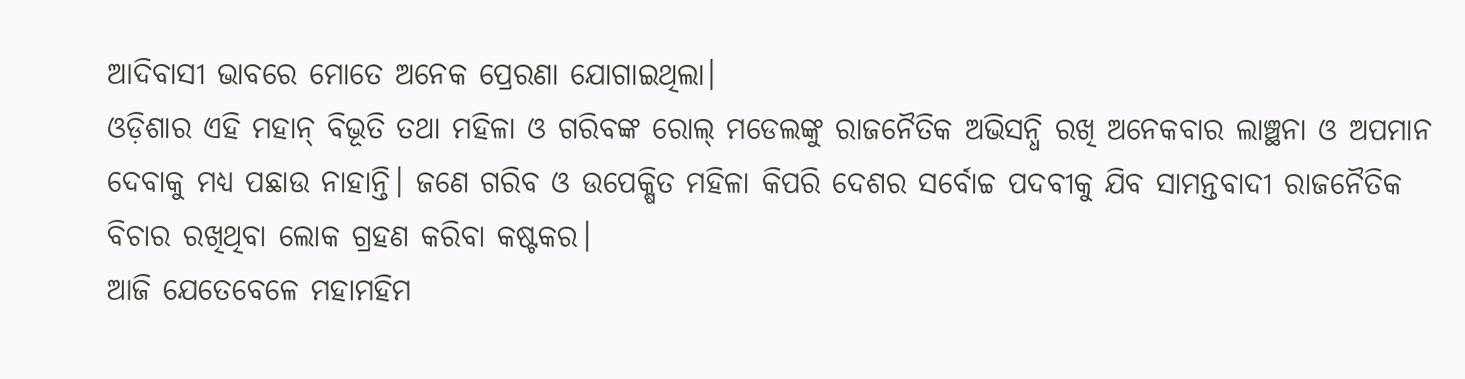ଆଦିବାସୀ ଭାବରେ ମୋତେ ଅନେକ ପ୍ରେରଣା ଯୋଗାଇଥିଲା।
ଓଡ଼ିଶାର ଏହି ମହାନ୍‌ ବିଭୂତି ତଥା ମହିଳା ଓ ଗରିବଙ୍କ ରୋଲ୍‌ ମଡେଲଙ୍କୁ ରାଜନୈତିକ ଅଭିସନ୍ଧି ରଖି ଅନେକବାର ଲାଞ୍ଛନା ଓ ଅପମାନ ଦେବାକୁ ମଧ୍ୟ ପଛାଉ ନାହାନ୍ତି। ଜଣେ ଗରିବ ଓ ଉପେକ୍ଷିତ ମହିଳା କିପରି ଦେଶର ସର୍ବୋଚ୍ଚ ପଦବୀକୁ ଯିବ ସାମନ୍ତବାଦୀ ରାଜନୈତିକ ବିଚାର ରଖିଥିବା ଲୋକ ଗ୍ରହଣ କରିବା କଷ୍ଟକର।
ଆଜି ଯେତେବେଳେ ମହାମହିମ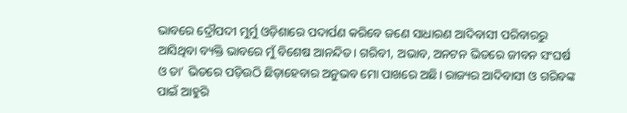ଭାବରେ ଦ୍ରୌପଦୀ ମୁର୍ମୁ ଓଡ଼ିଶାରେ ପଦାର୍ପଣ କରିବେ ଜଣେ ସାଧାରଣ ଆଦିବାସୀ ପରିବାରରୁ ଆସିଥିବା ବ୍ୟକ୍ତି ଭାବରେ ମୁଁ ବିଶେଷ ଆନନ୍ଦିତ। ଗରିବୀ, ଅଭାବ, ଅନଟନ ଭିତରେ ଜୀବନ ସଂଘର୍ଷ ଓ ତା’ ଭିତରେ ପଡ଼ିଉଠି ଛିଡ଼ାହେବାର ଅନୁଭବ ମୋ ପାଖରେ ଅଛି। ରାଜ୍ୟର ଆଦିବାସୀ ଓ ଗରିବଙ୍କ ପାଇଁ ଆହୁରି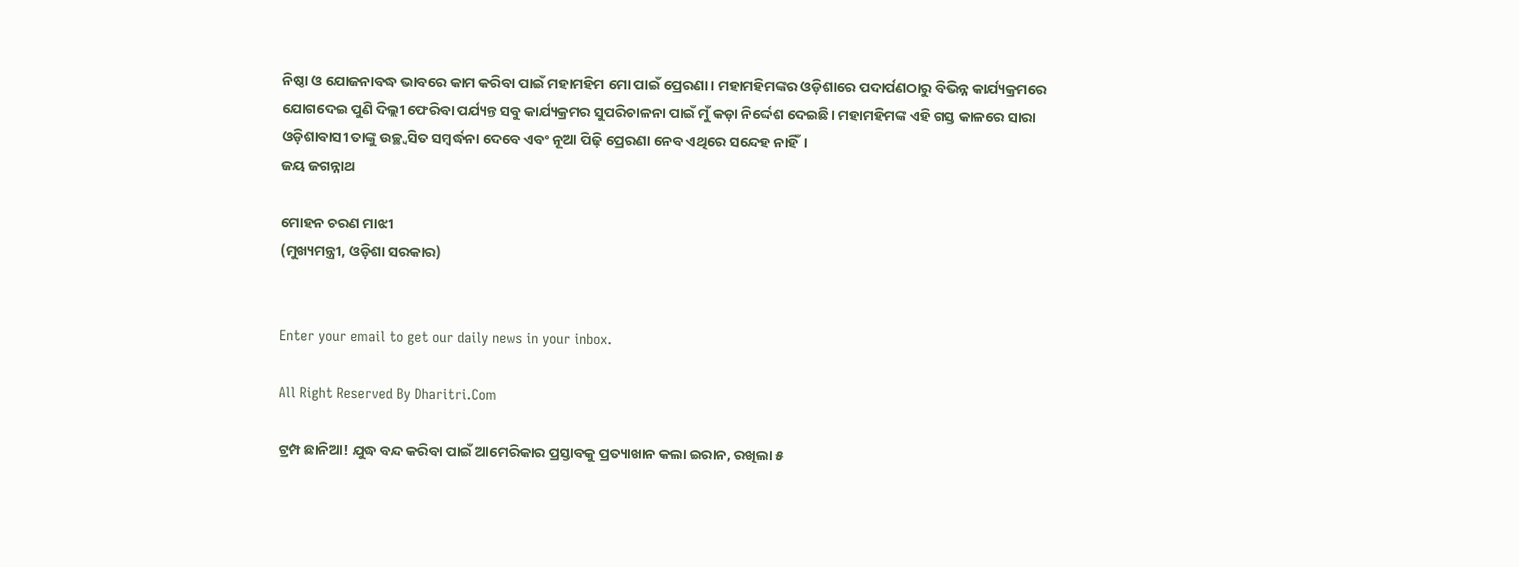ନିଷ୍ଠା ଓ ଯୋଜନାବଦ୍ଧ ଭାବରେ କାମ କରିବା ପାଇଁ ମହାମହିମ ମୋ ପାଇଁ ପ୍ରେରଣା। ମହାମହିମଙ୍କର ଓଡ଼ିଶାରେ ପଦାର୍ପଣଠାରୁ ବିଭିନ୍ନ କାର୍ଯ୍ୟକ୍ରମରେ ଯୋଗଦେଇ ପୁଣି ଦିଲ୍ଲୀ ଫେରିବା ପର୍ଯ୍ୟନ୍ତ ସବୁ କାର୍ଯ୍ୟକ୍ରମର ସୁପରିଚାଳନା ପାଇଁ ମୁଁ କଡ଼ା ନିର୍ଦ୍ଦେଶ ଦେଇଛି। ମହାମହିମଙ୍କ ଏହି ଗସ୍ତ କାଳରେ ସାରା ଓଡ଼ିଶାବାସୀ ତାଙ୍କୁ ଉଚ୍ଛ୍ବସିତ ସମ୍ବର୍ଦ୍ଧନା ଦେବେ ଏବଂ ନୂଆ ପିଢ଼ି ପ୍ରେରଣା ନେବ ଏଥିରେ ସନ୍ଦେହ ନାହିଁ।
ଜୟ ଜଗନ୍ନାଥ

ମୋହନ ଚରଣ ମାଝୀ
(ମୁଖ୍ୟମନ୍ତ୍ରୀ, ଓଡ଼ିଶା ସରକାର)


Enter your email to get our daily news in your inbox.

All Right Reserved By Dharitri.Com

ଟ୍ରମ୍ପ ଛାନିଆ! ଯୁଦ୍ଧ ବନ୍ଦ କରିବା ପାଇଁ ଆମେରିକାର ପ୍ରସ୍ତାବକୁ ପ୍ରତ୍ୟାଖାନ କଲା ଇରାନ, ରଖିଲା ୫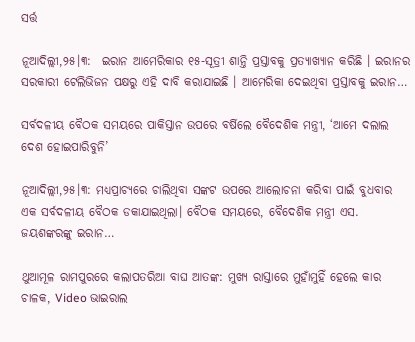ସର୍ତ୍ତ

ନୂଆଦିଲ୍ଲୀ,୨୫।୩:  ଇରାନ ଆମେରିକାର ୧୫-ସୂତ୍ରୀ ଶାନ୍ତି ପ୍ରସ୍ତାବକୁ ପ୍ରତ୍ୟାଖ୍ୟାନ କରିଛି । ଇରାନର ସରକାରୀ ଟେଲିଭିଜନ ପକ୍ଷରୁ ଏହି ଦାବି କରାଯାଇଛି । ଆମେରିକା ଦେଇଥିବା ପ୍ରସ୍ତାବକୁ ଇରାନ…

ସର୍ବଦଳୀୟ ବୈଠକ ସମୟରେ ପାକିସ୍ତାନ ଉପରେ ବର୍ଷିଲେ ବୈଦେଶିକ ମନ୍ତ୍ରୀ, ‘ଆମେ ଦଲାଲ ଦେଶ ହୋଇପାରିବୁନି’

ନୂଆଦିଲ୍ଲୀ,୨୫।୩: ମଧ୍ୟପ୍ରାଚ୍ୟରେ ଚାଲିଥିବା ସଙ୍କଟ ଉପରେ ଆଲୋଚନା କରିବା ପାଇଁ ବୁଧବାର ଏକ ସର୍ବଦଳୀୟ ବୈଠକ ଡକାଯାଇଥିଲା। ବୈଠକ ସମୟରେ, ବୈଦେଶିକ ମନ୍ତ୍ରୀ ଏସ. ଜୟଶଙ୍କରଙ୍କୁ ଇରାନ…

ଥୁଆମୂଳ ରାମପୁରରେ କଲାପତରିଆ ବାଘ ଆତଙ୍କ: ମୁଖ୍ୟ ରାସ୍ତାରେ ମୁହାଁମୁହିଁ ହେଲେ କାର ଚାଳକ, Video ଭାଇରାଲ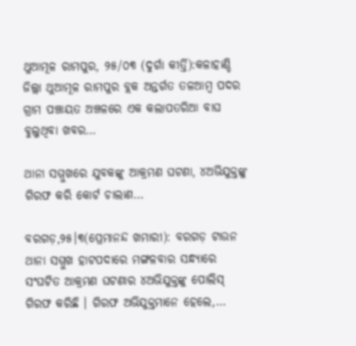ଥୁଆମୂଳ ରାମପୁର, ୨୫/୦୩ (ଦୁର୍ଗା କୀର୍ତ୍ତି):କଳାହାଣ୍ଡି ଜିଲ୍ଲା ଥୁଆମୂଳ ରାମପୁର ବ୍ଲକ ଅନ୍ତର୍ଗତ ତଳଆମ୍ବ ପଦର ଗ୍ରାମ ପଞ୍ଚାୟତ ଅଞ୍ଚଳରେ ଏକ କଲାପତରିଆ ବାଘ ବୁଲୁଥିବା ଖବର…

ଥାନା ସମ୍ମୁଖରେ ଯୁବକଙ୍କୁ ଆକ୍ରମଣ ଘଟଣା, ୪ଅଭିଯୁକ୍ତଙ୍କୁ ଗିରଫ କରି କୋର୍ଟ ଚାଲାଣ…

ବରଗଡ଼,୨୫।୩(ପ୍ରେମାନନ୍ଦ ଖମାରୀ): ବରଗଡ଼ ଟାଉନ ଥାନା ସମ୍ମୁଖ ହାଟପଦାରେ ମଙ୍ଗଳବାର ସନ୍ଧ୍ୟାରେ ସଂଘଟିତ ଆକ୍ରମଣ ଘଟଣାର ୪ଅଭିଯୁକ୍ତଙ୍କୁ ପୋଲିସ୍ ଗିରଫ କରିଛି । ଗିରଫ ଅଭିଯୁକ୍ତମାନେ ହେଲେ,…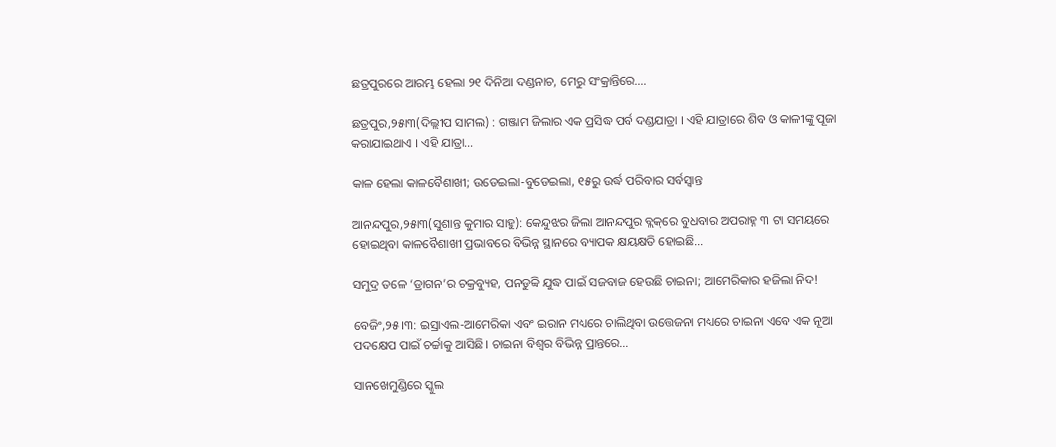ଛତ୍ରପୁରରେ ଆରମ୍ଭ ହେଲା ୨୧ ଦିନିଆ ଦଣ୍ଡନାଚ, ମେରୁ ସଂକ୍ରାନ୍ତିରେ….

ଛତ୍ରପୁର,୨୫ା୩(ଦିଲ୍ଲୀପ ସାମଲ) : ଗଞ୍ଜାମ ଜିଲାର ଏକ ପ୍ରସିଦ୍ଧ ପର୍ବ ଦଣ୍ଡଯାତ୍ରା । ଏହି ଯାତ୍ରାରେ ଶିବ ଓ କାଳୀଙ୍କୁ ପୂଜା କରାଯାଇଥାଏ । ଏହି ଯାତ୍ରା…

କାଳ ହେଲା କାଳବୈଶାଖୀ; ଉଡେଇଲା-ବୁଡେଇଲା, ୧୫ରୁ ଉର୍ଦ୍ଧ ପରିବାର ସର୍ବସ୍ବାନ୍ତ

ଆନନ୍ଦପୁର,୨୫ା୩(ସୁଶାନ୍ତ କୁମାର ସାହୁ): କେନ୍ଦୁଝର ଜିଲା ଆନନ୍ଦପୁର ବ୍ଲକ୍‌ରେ ବୁଧବାର ଅପରାହ୍ନ ୩ ଟା ସମୟରେ ହୋଇଥିବା କାଳବୈଶାଖୀ ପ୍ରଭାବରେ ବିଭିନ୍ନ ସ୍ଥାନରେ ବ୍ୟାପକ କ୍ଷୟକ୍ଷତି ହୋଇଛି…

ସମୁଦ୍ର ତଳେ ‘ଡ୍ରାଗନ’ର ଚକ୍ରବ୍ୟୁହ, ପନଡୁବ୍ବି ଯୁଦ୍ଧ ପାଇଁ ସଜବାଜ ହେଉଛି ଚାଇନା; ଆମେରିକାର ହଜିଲା ନିଦ!

ବେଜିଂ,୨୫।୩: ଇସ୍ରାଏଲ-ଆମେରିକା ଏବଂ ଇରାନ ମଧ୍ୟରେ ଚାଲିଥିବା ଉତ୍ତେଜନା ମଧ୍ୟରେ ଚାଇନା ଏବେ ଏକ ନୂଆ ପଦକ୍ଷେପ ପାଇଁ ଚର୍ଚ୍ଚାକୁ ଆସିଛି। ଚାଇନା ବିଶ୍ୱର ବିଭିନ୍ନ ପ୍ରାନ୍ତରେ…

ସାନଖେମୁଣ୍ଡିରେ ସ୍କୁଲ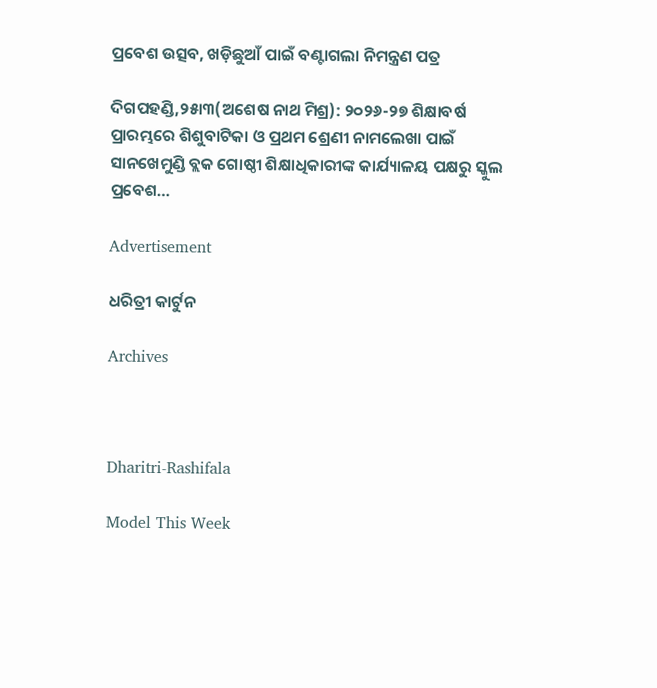ପ୍ରବେଶ ଉତ୍ସବ, ଖଡ଼ିଛୁଆଁ ପାଇଁ ବଣ୍ଟାଗଲା ନିମନ୍ତ୍ରଣ ପତ୍ର

ଦିଗପହଣ୍ଡି,୨୫ା୩(ଅଶେଷ ନାଥ ମିଶ୍ର): ୨୦୨୬-୨୭ ଶିକ୍ଷାବର୍ଷ ପ୍ରାରମ୍ଭରେ ଶିଶୁବାଟିକା ଓ ପ୍ରଥମ ଶ୍ରେଣୀ ନାମଲେଖା ପାଇଁ ସାନଖେମୁଣ୍ଡି ବ୍ଲକ ଗୋଷ୍ଠୀ ଶିକ୍ଷାଧିକାରୀଙ୍କ କାର୍ଯ୍ୟାଳୟ ପକ୍ଷରୁ ସ୍କୁଲ ପ୍ରବେଶ…

Advertisement

ଧରିତ୍ରୀ କାର୍ଟୁନ

Archives



Dharitri-Rashifala

Model This Week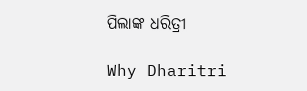ପିଲାଙ୍କ ଧରିତ୍ରୀ

Why Dharitri